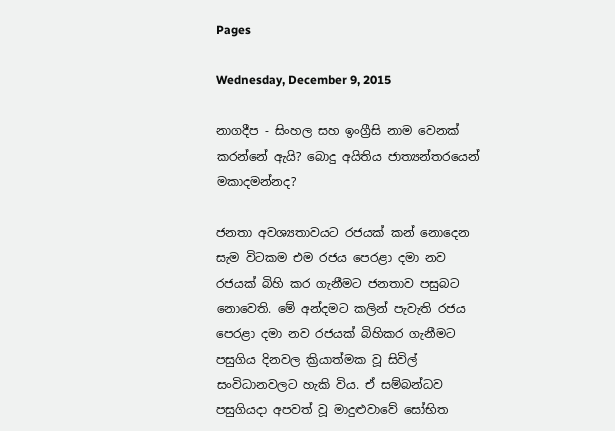Pages

Wednesday, December 9, 2015

නාගදීප - සිංහල සහ ඉංග්‍රීසි නාම වෙනක් කරන්නේ ඇයි? බොදු අයිතිය ජාත්‍යන්තරයෙන් මකාදමන්නද?

ජනතා අවශ්‍යතාවයට රජයක්‌ කන් නොදෙන සැම විටකම එම රජය පෙරළා දමා නව රජයක්‌ බිහි කර ගැනීමට ජනතාව පසුබට නොවෙති. මේ අන්දමට කලින් පැවැති රජය පෙරළා දමා නව රජයක්‌ බිහිකර ගැනීමට පසුගිය දිනවල ක්‍රියාත්මක වූ සිවිල් සංවිධානවලට හැකි විය. ඒ සම්බන්ධව පසුගියදා අපවත් වූ මාදුළුවාවේ සෝභිත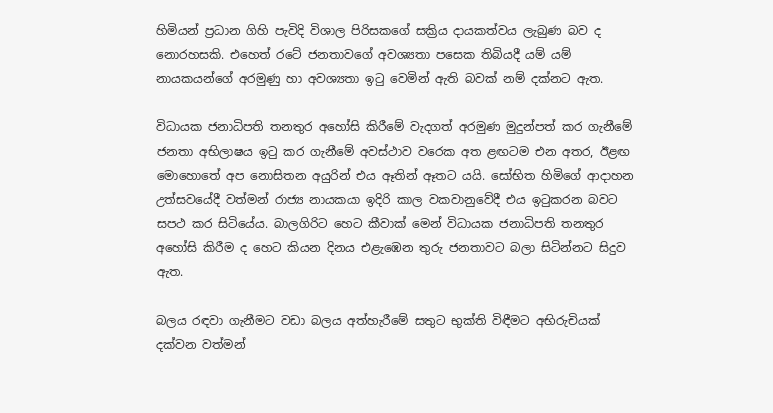හිමියන් ප්‍රධාන ගිහි පැවිදි විශාල පිරිසකගේ සක්‍රිය දායකත්වය ලැබුණ බව ද නොරහසකි. එහෙත් රටේ ජනතාවගේ අවශ්‍යතා පසෙක තිබියදී යම් යම් නායකයන්ගේ අරමුණු හා අවශ්‍යතා ඉටු වෙමින් ඇති බවක්‌ නම් දක්‌නට ඇත.

විධායක ජනාධිපති තනතුර අහෝසි කිරීමේ වැදගත් අරමුණ මුදුන්පත් කර ගැනීමේ ජනතා අභිලාෂය ඉටු කර ගැනීමේ අවස්‌ථාව වරෙක අත ළඟටම එන අතර, ඊළඟ මොහොතේ අප නොසිතන අයුරින් එය ඈතින් ඈතට යයි. සෝභිත හිමිගේ ආදාහන උත්සවයේදී වත්මන් රාජ්‍ය නායකයා ඉදිරි කාල වකවානුවේදී එය ඉටුකරන බවට සපථ කර සිටියේය. බාලගිරිට හෙට කීවාක්‌ මෙන් විධායක ජනාධිපති තනතුර අහෝසි කිරීම ද හෙට කියන දිනය එළැඹෙන තුරු ජනතාවට බලා සිටින්නට සිදුව ඇත.

බලය රඳවා ගැනීමට වඩා බලය අත්හැරීමේ සතුට භුක්‌ති විඳීමට අභිරුචියක්‌ දක්‌වන වත්මන්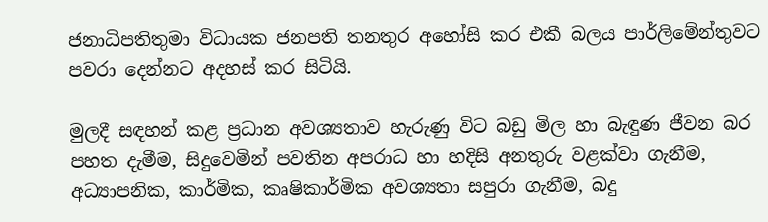ජනාධිපතිතුමා විධායක ජනපති තනතුර අහෝසි කර එකී බලය පාර්ලිමේන්තුවට පවරා දෙන්නට අදහස්‌ කර සිටියි.

මුලදී සඳහන් කළ ප්‍රධාන අවශ්‍යතාව හැරුණු විට බඩු මිල හා බැඳුණ ජීවන බර පහත දැමීම, සිදුවෙමින් පවතින අපරාධ හා හදිසි අනතුරු වළක්‌වා ගැනීම, අධ්‍යාපනික, කාර්මික, කෘෂිකාර්මික අවශ්‍යතා සපුරා ගැනීම, බදු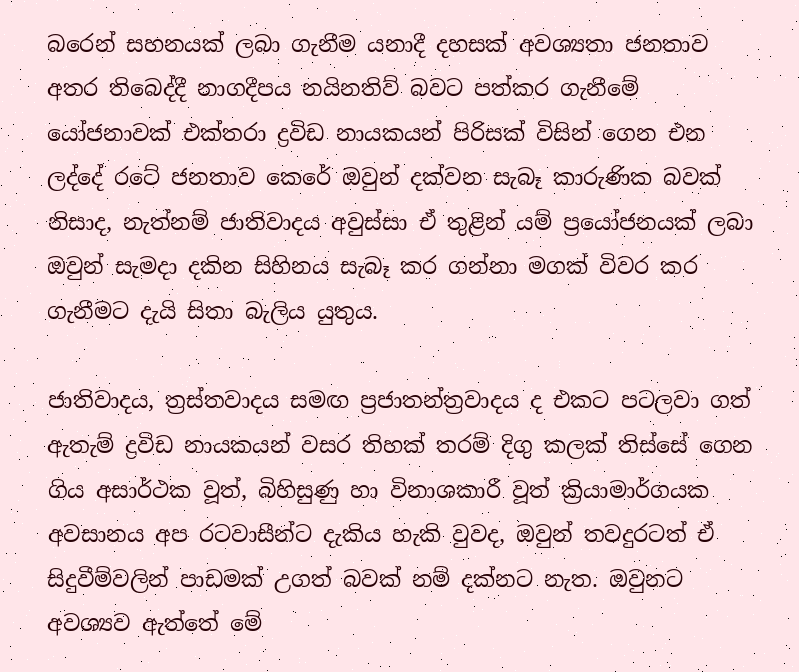බරෙන් සහනයක්‌ ලබා ගැනීම යනාදී දහසක්‌ අවශ්‍යතා ජනතාව අතර තිබෙද්දී නාගදීපය නයිනතිව් බවට පත්කර ගැනීමේ යෝජනාවක්‌ එක්‌තරා ද්‍රවිඩ නායකයන් පිරිසක්‌ විසින් ගෙන එන ලද්දේ රටේ ජනතාව කෙරේ ඔවුන් දක්‌වන සැබෑ කාරුණික බවක්‌ නිසාද, නැත්නම් ජාතිවාදය අවුස්‌සා ඒ තුළින් යම් ප්‍රයෝජනයක්‌ ලබා ඔවුන් සැමදා දකින සිහිනය සැබෑ කර ගන්නා මගක්‌ විවර කර ගැනීමට දැයි සිතා බැලිය යුතුය.

ජාතිවාදය, ත්‍රස්‌තවාදය සමඟ ප්‍රජාතන්ත්‍රවාදය ද එකට පටලවා ගත් ඇතැම් ද්‍රවිඩ නායකයන් වසර තිහක්‌ තරම් දිගු කලක්‌ තිස්‌සේ ගෙන ගිය අසාර්ථක වූත්, බිහිසුණු හා විනාශකාරී වූත් ක්‍රියාමාර්ගයක අවසානය අප රටවාසීන්ට දැකිය හැකි වුවද, ඔවුන් තවදුරටත් ඒ සිදුවීම්වලින් පාඩමක්‌ උගත් බවක්‌ නම් දක්‌නට නැත. ඔවුනට අවශ්‍යව ඇත්තේ මේ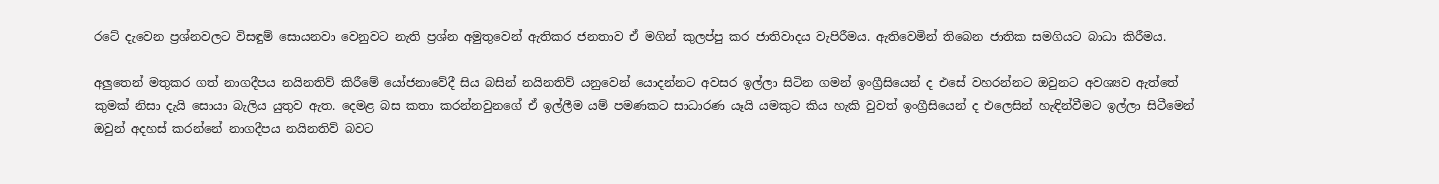රටේ දැවෙන ප්‍රශ්නවලට විසඳුම් සොයනවා වෙනුවට නැති ප්‍රශ්න අමුතුවෙන් ඇතිකර ජනතාව ඒ මගින් කුලප්පු කර ජාතිවාදය වැපිරීමය. ඇතිවෙමින් තිබෙන ජාතික සමගියට බාධා කිරීමය.

අලුතෙන් මතුකර ගත් නාගදීපය නයිනතිව් කිරීමේ යෝජනාවේදී සිය බසින් නයිනතිව් යනුවෙන් යොදන්නට අවසර ඉල්ලා සිටින ගමන් ඉංග්‍රීසියෙන් ද එසේ වහරන්නට ඔවුනට අවශ්‍යව ඇත්තේ කුමක්‌ නිසා දැයි සොයා බැලිය යුතුව ඇත. දෙමළ බස කතා කරන්නවුනගේ ඒ ඉල්ලීම යම් පමණකට සාධාරණ යෑයි යමකුට කිය හැකි වුවත් ඉංග්‍රීසියෙන් ද එලෙසින් හැඳින්වීමට ඉල්ලා සිටීමෙන් ඔවුන් අදහස්‌ කරන්නේ නාගදීපය නයිනතිව් බවට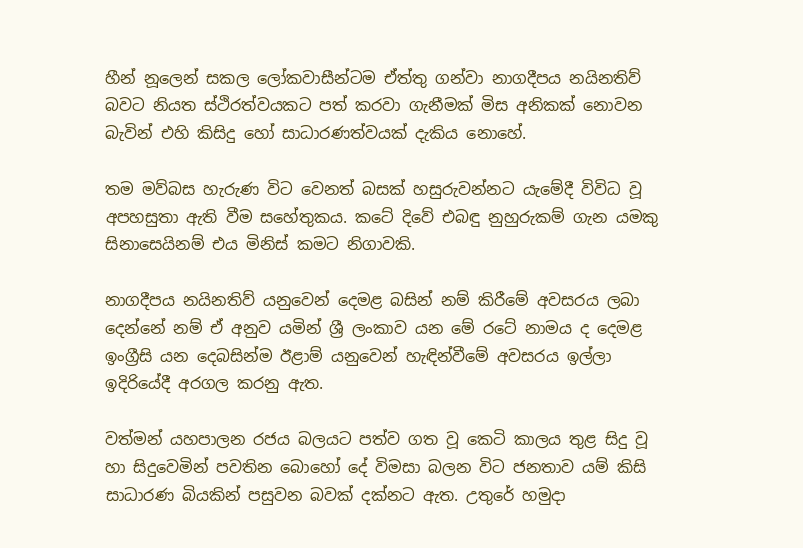හීන් නූලෙන් සකල ලෝකවාසීන්ටම ඒත්තු ගන්වා නාගදීපය නයිනතිව් බවට නියත ස්‌ථිරත්වයකට පත් කරවා ගැනීමක්‌ මිස අනිකක්‌ නොවන බැවින් එහි කිසිදු හෝ සාධාරණත්වයක්‌ දැකිය නොහේ.

තම මව්බස හැරුණ විට වෙනත් බසක්‌ හසුරුවන්නට යැමේදී විවිධ වූ අපහසුතා ඇති වීම සහේතුකය. කටේ දිවේ එබඳු නුහුරුකම් ගැන යමකු සිනාසෙයිනම් එය මිනිස්‌ කමට නිගාවකි.

නාගදීපය නයිනතිව් යනුවෙන් දෙමළ බසින් නම් කිරීමේ අවසරය ලබා දෙන්නේ නම් ඒ අනුව යමින් ශ්‍රී ලංකාව යන මේ රටේ නාමය ද දෙමළ ඉංග්‍රීසි යන දෙබසින්ම ඊළාම් යනුවෙන් හැඳින්වීමේ අවසරය ඉල්ලා ඉදිරියේදී අරගල කරනු ඇත.

වත්මන් යහපාලන රජය බලයට පත්ව ගත වූ කෙටි කාලය තුළ සිදු වූ හා සිදුවෙමින් පවතින බොහෝ දේ විමසා බලන විට ජනතාව යම් කිසි සාධාරණ බියකින් පසුවන බවක්‌ දක්‌නට ඇත. උතුරේ හමුදා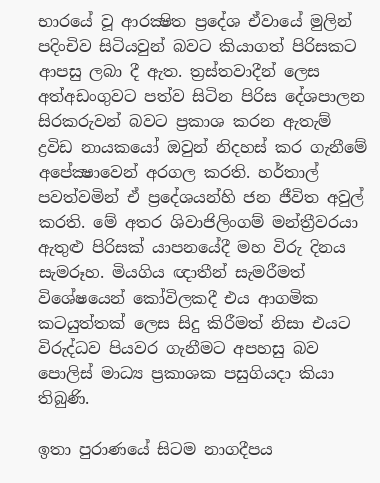භාරයේ වූ ආරක්‍ෂිත ප්‍රදේශ ඒවායේ මුලින් පදිංචිව සිටියවුන් බවට කියාගත් පිරිසකට ආපසු ලබා දී ඇත. ත්‍රස්‌තවාදීන් ලෙස අත්අඩංගුවට පත්ව සිටින පිරිස දේශපාලන සිරකරුවන් බවට ප්‍රකාශ කරන ඇතැම් ද්‍රවිඩ නායකයෝ ඔවුන් නිදහස්‌ කර ගැනීමේ අපේක්‍ෂාවෙන් අරගල කරති. හර්තාල් පවත්වමින් ඒ ප්‍රදේශයන්හි ජන ජීවිත අවුල් කරති. මේ අතර ශිවාජිලිංගම් මන්ත්‍රීවරයා ඇතුළු පිරිසක්‌ යාපනයේදී මහ විරු දිනය සැමරූහ. මියගිය ඥාතීන් සැමරීමත් විශේෂයෙන් කෝවිලකදී එය ආගමික කටයුත්තක්‌ ලෙස සිදු කිරීමත් නිසා එයට විරුද්ධව පියවර ගැනීමට අපහසු බව පොලිස්‌ මාධ්‍ය ප්‍රකාශක පසුගියදා කියා තිබුණි.

ඉතා පුරාණයේ සිටම නාගදීපය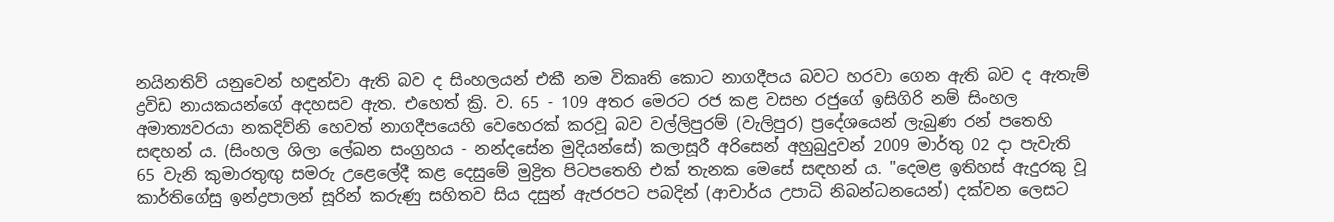නයිනතිව් යනුවෙන් හඳුන්වා ඇති බව ද සිංහලයන් එකී නම විකෘති කොට නාගදීපය බවට හරවා ගෙන ඇති බව ද ඇතැම් ද්‍රවිඩ නායකයන්ගේ අදහසව ඇත. එහෙත් ක්‍රි. ව. 65 - 109 අතර මෙරට රජ කළ වසභ රජුගේ ඉසිගිරි නම් සිංහල අමාත්‍යවරයා නකදිව්නි හෙවත් නාගදීපයෙහි වෙහෙරක්‌ කරවූ බව වල්ලිපුරම් (වැලිපුර) ප්‍රදේශයෙන් ලැබුණ රන් පතෙහි සඳහන් ය. (සිංහල ශිලා ලේඛන සංග්‍රහය - නන්දසේන මුදියන්සේ) කලාසූරී අරිසෙන් අහුබුදුවන් 2009 මාර්තු 02 දා පැවැති 65 වැනි කුමාරතුඟු සමරු උළෙලේදී කළ දෙසුමේ මුද්‍රිත පිටපතෙහි එක්‌ තැනක මෙසේ සඳහන් ය. "දෙමළ ඉතිහස්‌ ඇදුරකු වූ කාර්තිගේසු ඉන්ද්‍රපාලන් සූරින් කරුණු සහිතව සිය දසුන් ඇජරපට පබදින් (ආචාර්ය උපාධි නිබන්ධනයෙන්) දක්‌වන ලෙසට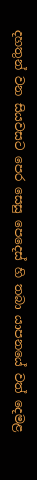දහතුන් වන සියවසට පෙර සෙසු පෙදෙස්‌ හි තබා යාපනයේ වත් දෙමළ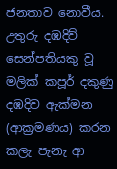ජනතාව නොවීය. උතුරු දඹදිව් සෙන්පතියකු වූ මලික්‌ කපූර් දකුණු දඹදිව ඇක්‌මන (ආක්‍රමණය) කරන කලැ පැනැ ආ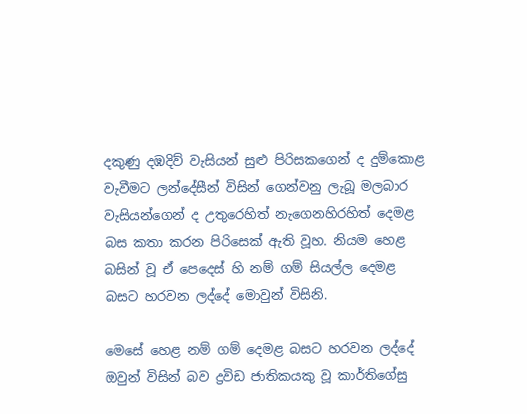දකුණු දඹදිව් වැසියන් සුළු පිරිසකගෙන් ද දුම්කොළ වැවීමට ලන්දේසීන් විසින් ගෙන්වනු ලැබූ මලබාර වැසියන්ගෙන් ද උතුරෙහිත් නැගෙනහිරහිත් දෙමළ බස කතා කරන පිරිසෙක්‌ ඇති වූහ. නියම හෙළ බසින් වූ ඒ පෙදෙස්‌ හි නම් ගම් සියල්ල දෙමළ බසට හරවන ලද්දේ මොවුන් විසිනි.

මෙසේ හෙළ නම් ගම් දෙමළ බසට හරවන ලද්දේ ඔවුන් විසින් බව ද්‍රවිඩ ජාතිකයකු වූ කාර්තිගේසු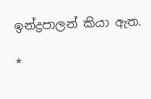ඉන්ද්‍රපාලන් කියා ඇත.

*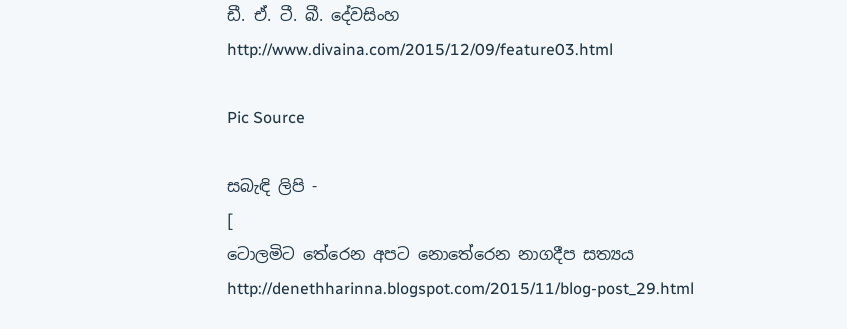ඩී. ඒ. ටී. බී. දේවසිංහ
http://www.divaina.com/2015/12/09/feature03.html

Pic Source

සබැඳි ලිපි -
[
ටොලමිට තේරෙන අපට නොතේරෙන නාගදීප සත්‍යය
http://denethharinna.blogspot.com/2015/11/blog-post_29.html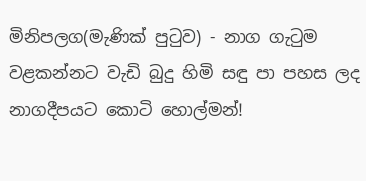මිනිපලග(මැණික්‌ පුටුව) - නාග ගැටුම වළකන්නට වැඩි බුදු හිමි සඳු පා පහස ලද නාගදීපයට කොටි හොල්මන්!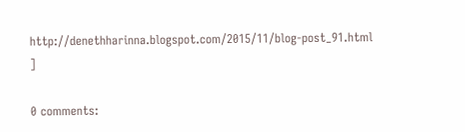http://denethharinna.blogspot.com/2015/11/blog-post_91.html
]

0 comments: